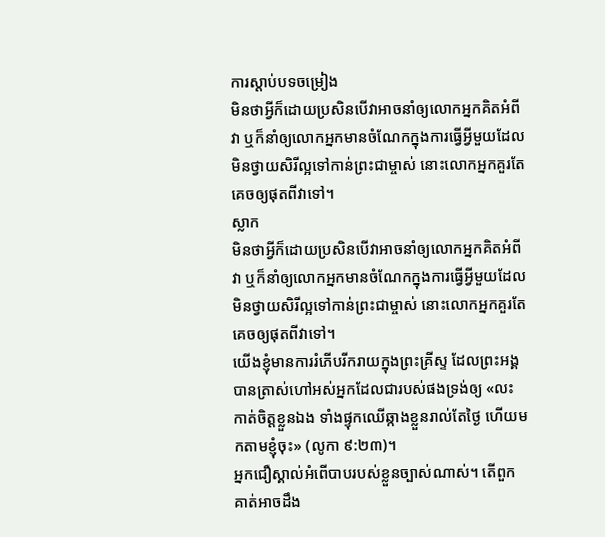ការស្ដាប់បទចម្រៀង
មិនថាអ្វីក៏ដោយប្រសិនបើវាអាចនាំឲ្យលោកអ្នកគិតអំពីវា ឬក៏នាំឲ្យលោកអ្នកមានចំណែកក្នុងការធ្វើអ្វីមួយដែលមិនថ្វាយសិរីល្អទៅកាន់ព្រះជាម្ចាស់ នោះលោកអ្នកគួរតែគេចឲ្យផុតពីវាទៅ។
ស្លាក
មិនថាអ្វីក៏ដោយប្រសិនបើវាអាចនាំឲ្យលោកអ្នកគិតអំពីវា ឬក៏នាំឲ្យលោកអ្នកមានចំណែកក្នុងការធ្វើអ្វីមួយដែលមិនថ្វាយសិរីល្អទៅកាន់ព្រះជាម្ចាស់ នោះលោកអ្នកគួរតែគេចឲ្យផុតពីវាទៅ។
យើងខ្ញុំមានការរំភើបរីករាយក្នុងព្រះគ្រីស្ទ ដែលព្រះអង្គបានត្រាស់ហៅអស់អ្នកដែលជារបស់ផងទ្រង់ឲ្យ «លះកាត់ចិត្តខ្លួនឯង ទាំងផ្ទុកឈើឆ្កាងខ្លួនរាល់តែថ្ងៃ ហើយមកតាមខ្ញុំចុះ» (លូកា ៩:២៣)។
អ្នកជឿស្គាល់អំពើបាបរបស់ខ្លួនច្បាស់ណាស់។ តើពួកគាត់អាចដឹង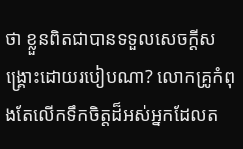ថា ខ្លួនពិតជាបានទទួលសេចក្ដីសង្គ្រោះដោយរបៀបណា? លោកគ្រូកំពុងតែលើកទឹកចិត្តដ៏អស់អ្នកដែលត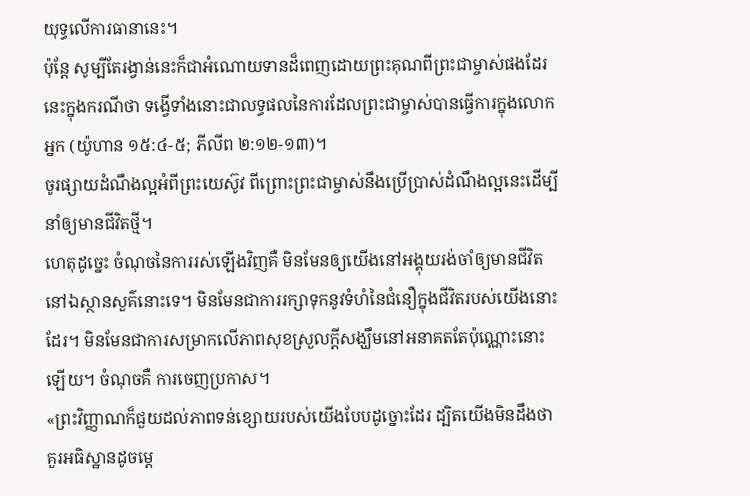យុទ្ធលើការធានានេះ។
ប៉ុន្តែ សូម្បីតែរង្វាន់នេះក៏ជាអំណោយទានដ៏ពេញដោយព្រះគុណពីព្រះជាម្ចាស់ផងដែរ នេះក្នុងករណីថា ទង្វើទាំងនោះជាលទ្ធផលនៃការដែលព្រះជាម្ចាស់បានធ្វើការក្នុងលោកអ្នក (យ៉ូហាន ១៥:៤-៥; ភីលីព ២:១២-១៣)។
ចូរផ្សាយដំណឹងល្អអំពីព្រះយេស៊ូវ ពីព្រោះព្រះជាម្ចាស់នឹងប្រើប្រាស់ដំណឹងល្អនេះដើម្បីនាំឲ្យមានជីវិតថ្មី។
ហេតុដូច្នេះ ចំណុចនៃការរស់ឡើងវិញគឺ មិនមែនឲ្យយើងនៅអង្គុយរង់ចាំឲ្យមានជីវិតនៅឯស្ថានសួគ៌នោះទេ។ មិនមែនជាការរក្សាទុកនូវទំហំនៃជំនឿក្នុងជីវិតរបស់យើងនោះដែរ។ មិនមែនជាការសម្រាកលើភាពសុខស្រួលក្ដីសង្ឃឹមនៅអនាគតតែប៉ុណ្ណោះនោះឡើយ។ ចំណុចគឺ ការចេញប្រកាស។
«ព្រះវិញ្ញាណក៏ជួយដល់ភាពទន់ខ្សោយរបស់យើងបែបដូច្នោះដែរ ដ្បិតយើងមិនដឹងថាគួរអធិស្ឋានដូចម្តេ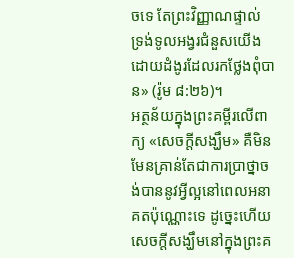ចទេ តែព្រះវិញ្ញាណផ្ទាល់ ទ្រង់ទូលអង្វរជំនួសយើង ដោយដំងូរដែលរកថ្លែងពុំបាន» (រ៉ូម ៨:២៦)។
អត្ថន័យក្នុងព្រះគម្ពីរលើពាក្យ «សេចក្ដីសង្ឃឹម» គឺមិនមែនគ្រាន់តែជាការប្រាថ្នាចង់បាននូវអ្វីល្អនៅពេលអនាគតប៉ុណ្ណោះទេ ដូច្នេះហើយ សេចក្ដីសង្ឃឹមនៅក្នុងព្រះគ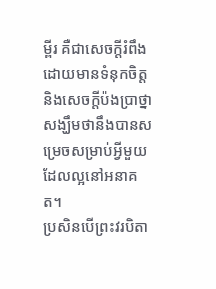ម្ពីរ គឺជាសេចក្ដីរំពឹងដោយមានទំនុកចិត្ត និងសេចក្ដីប៉ងប្រាថ្នាសង្ឃឹមថានឹងបានសម្រេចសម្រាប់អ្វីមួយដែលល្អនៅអនាគត។
ប្រសិនបើព្រះវរបិតា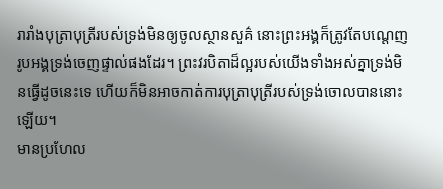រារាំងបុត្រាបុត្រីរបស់ទ្រង់មិនឲ្យចូលស្ថានសួគ៌ នោះព្រះអង្គក៏ត្រូវតែបណ្ដេញរូបអង្គទ្រង់ចេញផ្ទាល់ផងដែរ។ ព្រះវរបិតាដ៏ល្អរបស់យើងទាំងអស់គ្នាទ្រង់មិនធ្វើដូចនេះទេ ហើយក៏មិនអាចកាត់ការបុត្រាបុត្រីរបស់ទ្រង់ចោលបាននោះឡើយ។
មានប្រហែល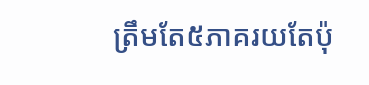ត្រឹមតែ៥ភាគរយតែប៉ុ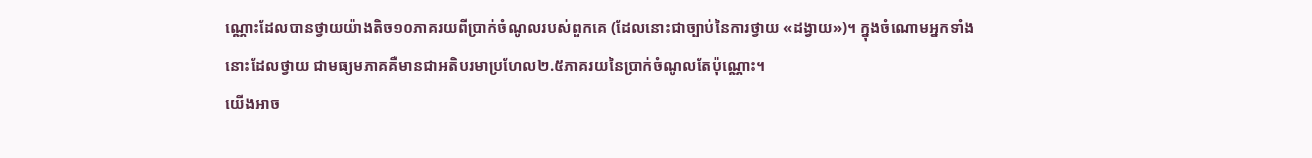ណ្ណោះដែលបានថ្វាយយ៉ាងតិច១០ភាគរយពីប្រាក់ចំណូលរបស់ពួកគេ (ដែលនោះជាច្បាប់នៃការថ្វាយ «ដង្វាយ»)។ ក្នុងចំណោមអ្នកទាំងនោះដែលថ្វាយ ជាមធ្យមភាគគឺមានជាអតិបរមាប្រហែល២.៥ភាគរយនៃប្រាក់ចំណូលតែប៉ុណ្ណោះ។
យើងអាច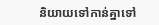និយាយទៅកាន់គ្នាទៅ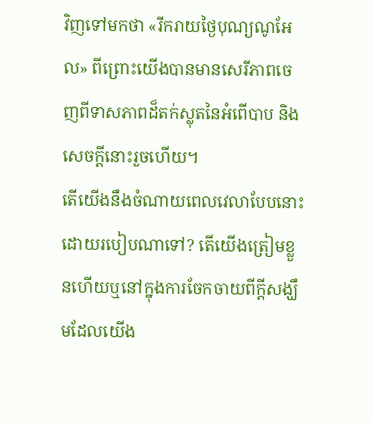វិញទៅមកថា «រីករាយថ្ងៃបុណ្យណូអែល» ពីព្រោះយើងបានមានសេរីភាពចេញពីទាសភាពដ៏តក់ស្លុតនៃអំពើបាប និងសេចក្ដីនោះរួចហើយ។
តើយើងនឹងចំណាយពេលវេលាបែបនោះដោយរបៀបណាទៅ? តើយើងត្រៀមខ្លួនហើយឬនៅក្នុងការចែកចាយពីក្ដីសង្ឃឹមដែលយើង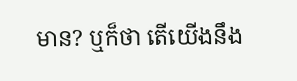មាន? ឬក៏ថា តើយើងនឹង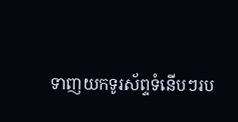ទាញយកទូរស័ព្ទទំនើបៗរប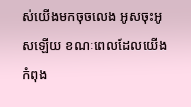ស់យើងមកចុចលេង អូសចុះអូសឡើយ ខណៈពេលដែលយើងកំពុង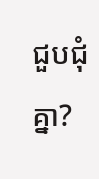ជួបជុំគ្នា?